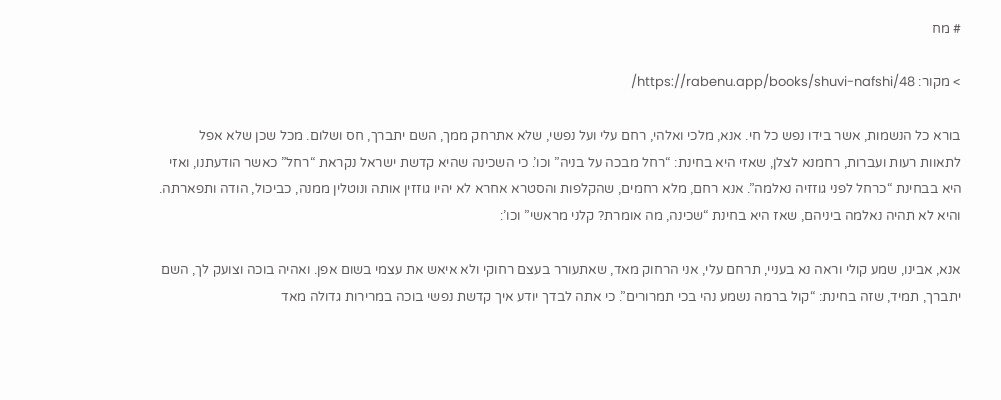# מח

> מקור: https://rabenu.app/books/shuvi-nafshi/48/

בורא כל הנשמות, אשר בידו נפש כל חי. אנא, מלכי ואלהי, רחם עלי ועל נפשי, שלא אתרחק ממך, השם יתברך, חס ושלום. מכל שכן שלא אפל לתאוות רעות ועברות, רחמנא לצלן, שאזי היא בחינת: “רחל מבכה על בניה” וכו’. כי השכינה שהיא קדשת ישראל נקראת “רחל” כאשר הודעתנו, ואזי היא בבחינת “כרחל לפני גוזזיה נאלמה”. אנא רחם, מלא רחמים, שהקלפות והסטרא אחרא לא יהיו גוזזין אותה ונוטלין ממנה, כביכול, הודה ותפארתה. והיא לא תהיה נאלמה ביניהם, שאז היא בחינת “שכינה, מה אומרת? קלני מראשי” וכו’:

אנא, אבינו, שמע קולי וראה נא בעניי, תרחם עלי, אני הרחוק מאד, שאתעורר בעצם רחוקי ולא איאש את עצמי בשום אפן. ואהיה בוכה וצועק לך, השם יתברך, תמיד, שזה בחינת: “קול ברמה נשמע נהי בכי תמרורים”. כי אתה לבדך יודע איך קדשת נפשי בוכה במרירות גדולה מאד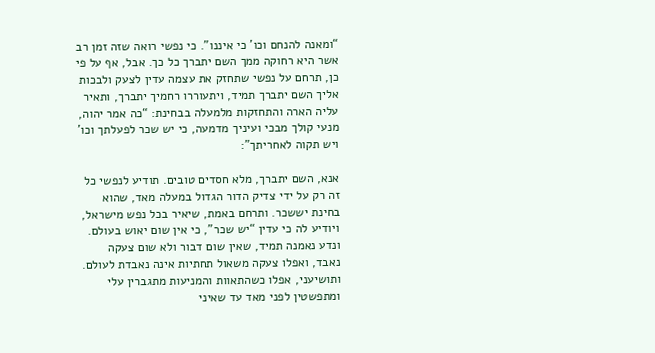“ומאנה להנחם וכו’ כי איננו”. כי נפשי רואה שזה זמן רב אשר היא רחוקה ממך השם יתברך כל כך. אבל, אף על פי כן, תרחם על נפשי שתחזק את עצמה עדין לצעק ולבכות אליך השם יתברך תמיד, ויתעוררו רחמיך יתברך, ותאיר עליה הארה והתחזקות מלמעלה בבחינת: “כה אמר יהוה, מנעי קולך מבכי ועיניך מדמעה, כי יש שכר לפעלתך וכו’ ויש תקוה לאחריתך”:

אנא, השם יתברך, מלא חסדים טובים. תודיע לנפשי כל זה רק על ידי צדיק הדור הגדול במעלה מאד, שהוא בחינת יששכר. ותרחם באמת, שיאיר בכל נפש מישראל, ויודיע לה כי עדין “יש שכר”, כי אין שום יאוש בעולם. ונדע נאמנה תמיד, שאין שום דבור ולא שום צעקה נאבד, ואפלו צעקה משאול תחתיות אינה נאבדת לעולם. ותושיעני, אפלו כשהתאוות והמניעות מתגברין עלי ומתפשטין לפני מאד עד שאיני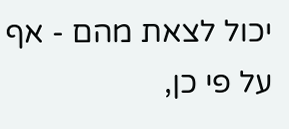יכול לצאת מהם - אף על פי כן,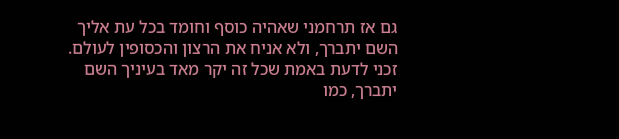גם אז תרחמני שאהיה כוסף וחומד בכל עת אליך השם יתברך, ולא אניח את הרצון והכסופין לעולם. זכני לדעת באמת שכל זה יקר מאד בעיניך השם יתברך, כמו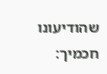שהודיעונו חכמיך: